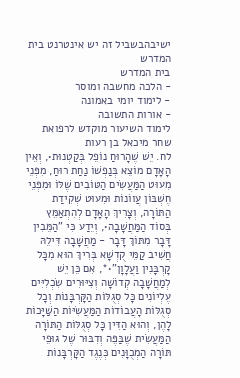ישיבהבשביל זה יש אינטרנט בית המדרש
בית המדרש
- הלכה מחשבה ומוסר
- לימוד יומי באמונה
- אורות התשובה
לימוד השיעור מוקדש לרפואת
שחר מיכאל בן רעות
לח. יֵשׁ שֶׁהָרוּחַ נוֹפֵל בְּקַטְנוּת•, וְאֵין הָאָדָם מוֹצֵא בְּנַפְשׁוֹ נַחַת רוּחַ, מִפְּנֵי מִעוּט הַמַּעֲשִׂים הַטּוֹבִים שֶׁלּוֹ וּמִפְּנֵי חֶשְׁבּוֹן עֲווֹנוֹת וּמִעוּט שְׁקִידַת הַתּוֹרָה, וְצָרִיךְ הָאָדָם לְהִתְאַמֵּץ בְּסוֹד הַמַּחֲשָׁבָה•, וְיֵדַע כִּי "הַמֵּבִין דָּבָר מִתּוֹךְ דָּבָר - מַחֲשָׁבָה דִּילֵהּ חֲשִׁיב קַמֵּי קֻדְשָׁא בְּרִיךְ הוּא מִכָּל קָרְבָּנִין וַעֲלָוָן"•*, אִם כֵּן יֵשׁ לְמַחֲשָׁבָה קְדוֹשָׁה וְצִיּוּרִים שִׂכְלִיִּים עֶלְיוֹנִים כָּל סְגֻלּוֹת הַקָּרְבָּנוֹת וְכָל סְגֻלּוֹת הָעֲבוֹדוֹת הַמַּעֲשִׂיּוֹת הַשַּׁיָּכוֹת לָהֶן, וְהוּא הַדִּין כָּל סְגֻלּוֹת הַתּוֹרָה הַמַּעֲשִׂית שֶׁבַּפֶּה וְדִבּוּר שֶׁל גּוּפֵי תּוֹרָה הַמְכֻוָּנִים כְּנֶגֶד הַקָּרְבָּנוֹת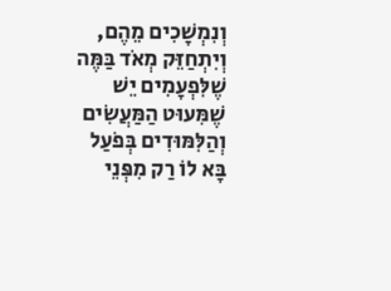וְנִמְשָׁכִים מֵהֶם, וְיִתְחַזֵּק מְאֹד בַּמֶּה שֶׁלִּפְעָמִים יֵשׁ שֶׁמִּעוּט הַמַּעֲשִׂים וְהַלִּמּוּדִים בְּפֹעַל בָּא לוֹ רַק מִפְּנֵי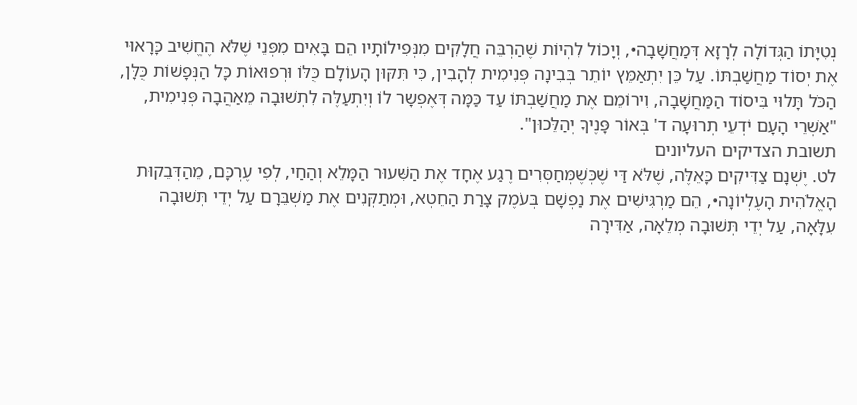נְטִיָּתוֹ הַגְּדוֹלָה לְרָזָא דְּמַחֲשָׁבָה•, וְיָכוֹל לִהְיוֹת שֶׁהַרְבֵּה חֲלָקִים מִנְּפִילוֹתָיו הֵם בָּאִים מִפְּנֵי שֶׁלֹּא הֶחֱשִׁיב כָּרָאוּי אֶת יְסוֹד מַחֲשַׁבְתּוֹ. עַל כֵּן יִתְאַמֵּץ יוֹתֵר בְּבִינָה פְּנִימִית לְהָבִין, כִּי תִּקּוּן הָעוֹלָם כֻּלּוֹ וּרְפוּאוֹת כָּל הַנְּפָשׁוֹת כֻּלָּן, הַכֹּל תָּלוּי בִּיסוֹד הַמַּחֲשָׁבָה, וִירוֹמֵם אֶת מַחֲשַׁבְתּוֹ עַד כַּמָּה דְּאֶפְשָר לוֹ וְיִתְעַלֶּה לִתְשׁוּבָה מֵאַהֲבָה פְּנִימִית, "אַשְׁרֵי הָעָם יֹדְעֵי תְרוּעָה ד' בְּאוֹר פָּנֶיךָ יְהַלֵּכוּן".
תשובת הצדיקים העליונים
לט. יֶשְׁנָם צַדִּיקִים כָּאֵלֶּה, שֶׁלֹּא דַּי שֶׁכְּשֶׁמְּחַסְּרִים רֶגַע אֶחָד אֶת הַשִּׁעוּר הַמָּלֵא וְהַחַי, לְפִי עֶרְכָּם, מֵהַדְּבֵקוּת הָאֱלֹהִית הָעֶלְיוֹנָה•, הֵם מַרְגִּישִׁים אֶת נַפְשָׁם בְּעֹמֶק צָרַת הַחֵטְא, וּמְתַקְּנִים אֶת מַשְׁבֵּרָם עַל יְדֵי תְּשׁוּבָה עִלָּאָה, עַל יְדֵי תְּשׁוּבָה מְלֵאָה, אַדִּירָה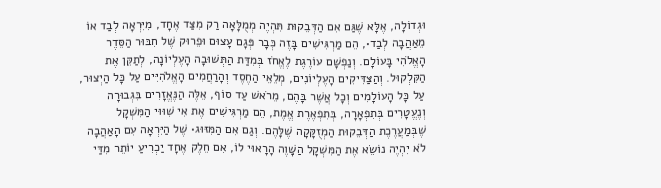וּגְדוֹלָה, אֶלָּא שֶׁגַּם אִם הַדְּבֵקוּת תִּהְיֶה מְמֻלָּאָה רַק מִצַּד אֶחָד, מִיִּרְאָה לְבַד אוֹ מֵאַהֲבָה לְבַד•, הֵם מַרְגִּישִׁים בָּזֶה כְּבָר פְּגָם עָצוּם וּפֵרוּק שֶׁל חִבּוּר הַסֵּדֶר הָאֱלֹהִי בָּעוֹלָם. וְנַפְשָׁם עוֹרֶגֶת לֶאֱחֹז בְּמִדַּת הַתְּשׁוּבָה הָעֶלְיוֹנָה, לְתַקֵּן אֶת הַקִּלְקוּל. וְהַצַּדִּיקִים הָעֶלְיוֹנִים, מְלֵאֵי הַחֶסֶד וְהָרַחֲמִים הָאֱלֹהִיִּים עַל כָּל הַיְצוּר, עַל כָּל הָעוֹלָמִים וְכָל אֲשֶׁר בָּהֶם, מֵרֹאשׁ עַד סוֹף, אֵלֶּה הַנֶּאֱזָרִים בִּגְבוּרָה וְנֶעֱטָרִים בְּתִפְאָרָה, בְּתִפְאֶרֶת אֱמֶת, הֵם מַרְגִּישִׁים אֶת אִי שִׁוּוּי הַמִּשְׁקָל שֶׁבְּמַעֲרֶכֶת הַדְּבֵקוּת הַמְזֻקָּקָה שֶׁלָּהֶם. וְגַם אִם הַמִּזּוּג• שֶׁל הַיִּרְאָה עִם הָאַהֲבָה לֹא יִהְיֶה נוֹשֵׂא אֶת הַמִּשְׁקָל הַשָּׁוֶה הָרָאוּי לוֹ, אִם חֵלֶק אֶחָד יַכְרִיעַ יוֹתֵר מִדַּי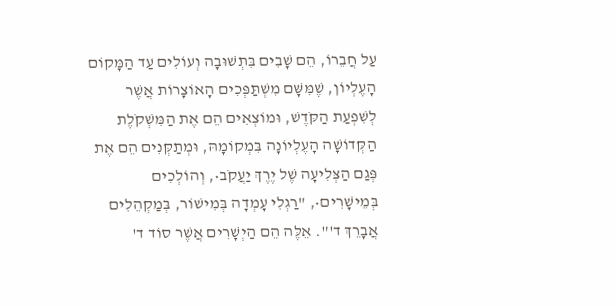עַל חֲבֵרוֹ, הֵם שָׁבִים בִּתְשׁוּבָה וְעוֹלִים עַד הַמָּקוֹם הָעֶלְיוֹן, שֶׁמִּשָּׁם מִשְׁתַּפְּכִים הָאוֹצָרוֹת אֲשֶׁר לְשִׁפְעַת הַקֹּדֶשׁ, וּמוֹצְאִים הֵם אֶת הַמִּשְׁקֹלֶת הַקְּדוֹשָׁה הָעֶלְיוֹנָה בִּמְקוֹמָהּ, וּמְתַקְּנִים הֵם אֶת פְּגַם הַצְּלִיעָה שֶׁל יֶרֶךְ יַעֲקֹב•, וְהוֹלְכִים בְּמֵישָׁרִים•, "רַגְלִי עָמְדָה בְּמִישׁוֹר, בְּמַקְהֵלִים אֲבָרֵךְ ד'". אֵלֶּה הֵם הַיְשָׁרִים אֲשֶׁר סוֹד ד'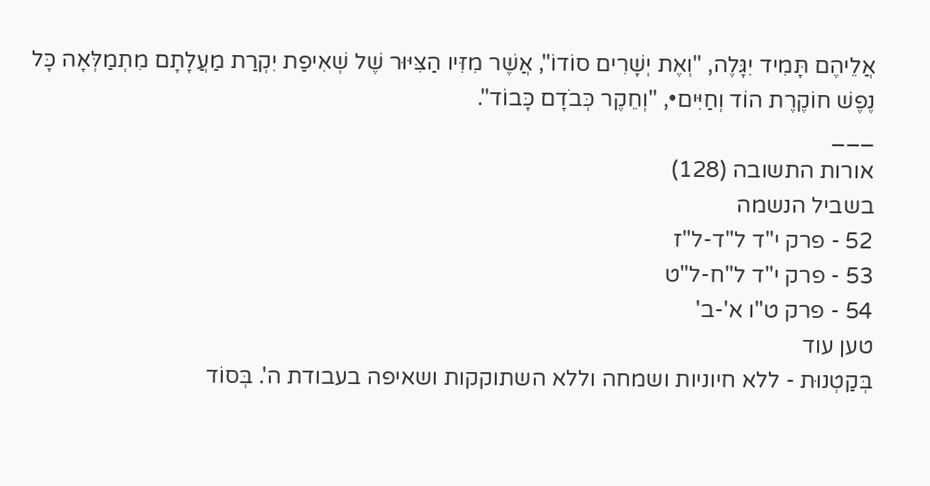אֲלֵיהֶם תָּמִיד יִגָּלֶה, "וְאֶת יְשָׁרִים סוֹדוֹ", אֲשֶׁר מִזִּיו הַצִּיּוּר שֶׁל שְׁאִיפַת יִקְרַת מַעֲלָתָם מִתְמַלְּאָה כָּל נֶפֶשׁ חוֹקֶרֶת הוֹד וְחַיִּים•, "וְחֵקֶר כְּבֹדָם כָּבוֹד".
___
אורות התשובה (128)
בשביל הנשמה
52 - פרק י"ד ל"ד-ל"ז
53 - פרק י"ד ל"ח-ל"ט
54 - פרק ט"ו א'-ב'
טען עוד
בְּקַטְנוּת - ללא חיוניות ושמחה וללא השתוקקות ושאיפה בעבודת ה'. בְּסוֹד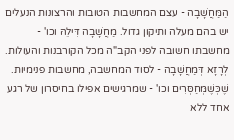הַמַּחֲשָׁבָה - עצם המחשבות הטובות והרצונות הנעלים יש בהם מעלה ותיקון גדול. מַחֲשָׁבָה דִּילֵהּ וכו' - מחשבתו חשובה לפני הקב"ה מכל הקורבנות והעולות. לְרָזָא דְּמַחֲשָׁבָה - לסוד המחשבה, מחשבות פנימיות. שֶׁכְּשֶׁמְּחַסְּרִים וכו' - שמרגישים אפילו בחיסרון של רגע אחד ללא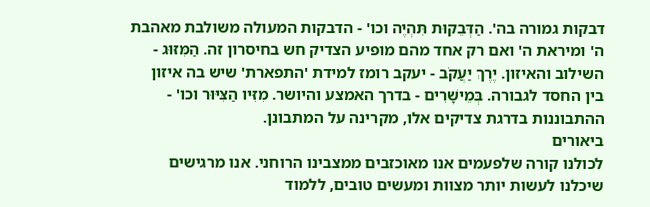דבקות גמורה בה'. הַדְּבֵקוּת תִּהְיֶה וכו' - הדבקות המעולה משולבת מאהבת ה' ומיראת ה' ואם רק אחד מהם מופיע הצדיק חש בחיסרון זה. הַמִּזּוּג - השילוב והאיזון. יֶרֶךְ יַעֲקֹב - יעקב רומז למידת 'התפארת' שיש בה איזון בין החסד לגבורה. בְּמֵישָׁרִים - בדרך האמצע והיושר. מִזִּיו הַצִּיּוּר וכו' - ההתבוננות בדרגת צדיקים אלו, מקרינה על המתבונן.
ביאורים
לכולנו קורה שלפעמים אנו מאוכזבים ממצבינו הרוחני. אנו מרגישים שיכלנו לעשות יותר מצוות ומעשים טובים, ללמוד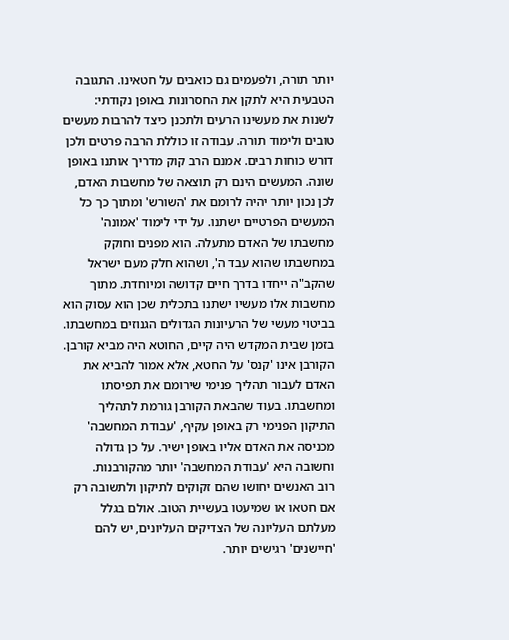יותר תורה, ולפעמים גם כואבים על חטאינו. התגובה הטבעית היא לתקן את החסרונות באופן נקודתי: לשנות את מעשינו הרעים ולתכנן כיצד להרבות מעשים טובים ולימוד תורה. עבודה זו כוללת הרבה פרטים ולכן דורש כוחות רבים. אמנם הרב קוק מדריך אותנו באופן שונה. המעשים הינם רק תוצאה של מחשבות האדם, לכן נכון יותר יהיה לרומם את 'השורש' ומתוך כך כל המעשים הפרטיים ישתנו. על ידי לימוד 'אמונה' מחשבתו של האדם מתעלה. הוא מפנים וחוקק במחשבתו שהוא עבד ה', ושהוא חלק מעם ישראל שהקב"ה ייחדו בדרך חיים קדושה ומיוחדת. מתוך מחשבות אלו מעשיו ישתנו בתכלית שכן הוא עסוק הוא בביטוי מעשי של הרעיונות הגדולים הגנוזים במחשבתו.
בזמן שבית המקדש היה קיים, החוטא היה מביא קורבן. הקורבן אינו 'קנס' על החטא, אלא אמור להביא את האדם לעבור תהליך פנימי שירומם את תפיסתו ומחשבתו. בעוד שהבאת הקורבן גורמת לתהליך התיקון הפנימי רק באופן עקיף, 'עבודת המחשבה' מכניסה את האדם אליו באופן ישיר. על כן גדולה וחשובה היא 'עבודת המחשבה' יותר מהקורבנות.
רוב האנשים יחושו שהם זקוקים לתיקון ולתשובה רק אם חטאו או שמיעטו בעשיית הטוב. אולם בגלל מעלתם העליונה של הצדיקים העליונים, יש להם 'חיישנים' רגישים יותר.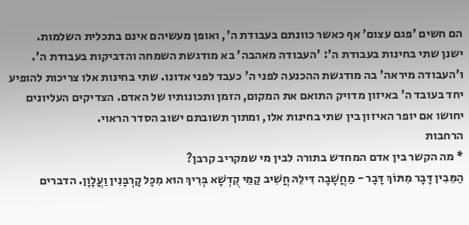הם חשים 'פגם עצום' אף כאשר כוונתם בעבודת ה', ואופן מעשיהם אינם בתכלית השלמות.
ישנן שתי בחינות בעבודת ה': 'העבודה מאהבה' בא מודגשת השמחה והדביקות בעבודת ה'. ו'העבודה מיראה' בה מודגשת ההכנעה לפני ה' כעבד לפני אדונו. שתי בחינות אלו צריכות להופיע יחד בעובד ה' באיזון מדויק התואם את המקום, הזמן ותכונותיו של האדם. הצדיקים העליונים יחושו אם יופר האיזון בין שתי בחינות אלו, ומתוך תשובתם ישוב הסדר הראוי.
הרחבות
* מה הקשר בין אדם המחדש בתורה לבין מי שמקריב קרבן?
הַמֵּבִין דָּבָר מִתּוֹךְ דָּבָר - מַחֲשָׁבָה דִּילֵהּ חֲשִׁיב קַמֵּי קֻדְשָׁא בְּרִיךְ הוּא מִכָּל קָרְבָּנִין וַעֲלָוָן. הדברים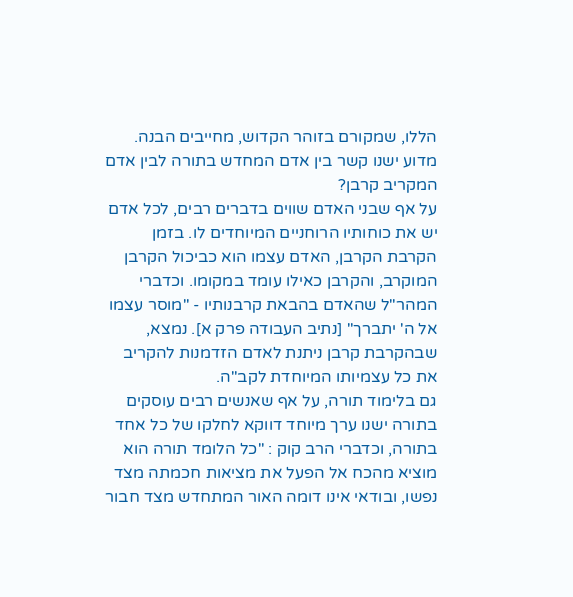הללו, שמקורם בזוהר הקדוש, מחייבים הבנה. מדוע ישנו קשר בין אדם המחדש בתורה לבין אדם המקריב קרבן?
על אף שבני האדם שווים בדברים רבים, לכל אדם יש את כוחותיו הרוחניים המיוחדים לו. בזמן הקרבת הקרבן, האדם עצמו הוא כביכול הקרבן המוקרב, והקרבן כאילו עומד במקומו. וכדברי המהר"ל שהאדם בהבאת קרבנותיו - "מוסר עצמו אל ה' יתברך" [נתיב העבודה פרק א]. נמצא, שבהקרבת קרבן ניתנת לאדם הזדמנות להקריב את כל עצמיותו המיוחדת לקב"ה.
גם בלימוד תורה, על אף שאנשים רבים עוסקים בתורה ישנו ערך מיוחד דווקא לחלקו של כל אחד בתורה, וכדברי הרב קוק : "כל הלומד תורה הוא מוציא מהכח אל הפעל את מציאות חכמתה מצד נפשו, ובודאי אינו דומה האור המתחדש מצד חבור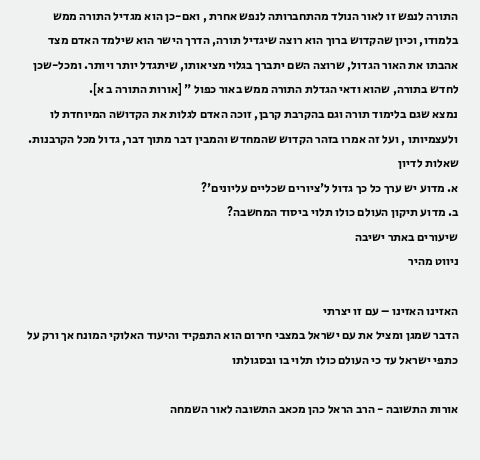התורה לנפש זו לאור הנולד מהתחברותה לנפש אחרת , ואם-כן הוא מגדיל התורה ממש בלמודו, וכיון שהקדוש ברוך הוא רוצה שיגדיל תורה, הדרך הישר הוא שילמד האדם מצד אהבתו את האור הגדול, שרוצה השם יתברך בגלוי מציאותו, שיתגדל יותר ויותר. ומכל-שכן לחדש בתורה, שהוא ודאי הגדלת התורה ממש באור כפול " [אורות התורה ב א].
נמצא שגם בלימוד תורה וגם בהקרבת קרבן, זוכה האדם לגלות את הקדושה המיוחדת לו ולעצמיותו , ועל זה אמרו בזהר הקדוש שהמחדש והמבין דבר מתוך דבר, גדול מכל הקרבנות.
שאלות לדיון
א. מדוע יש ערך כל כך גדול ל'ציורים שכליים עליונים'?
ב. מדוע תיקון העולם כולו תלוי ביסוד המחשבה?
שיעורים באתר ישיבה
ניווט מהיר

האזינו האזינו – עם זו יצרתי
הדבר שמגן ומציל את עם ישראל במצבי חירום הוא התפקיד והיעוד האלוקי המונח אך ורק על כתפי ישראל עד כי העולם כולו תלוי בו ובסגולתו

אורות התשובה - הרב הראל כהן מכאב התשובה לאור השמחה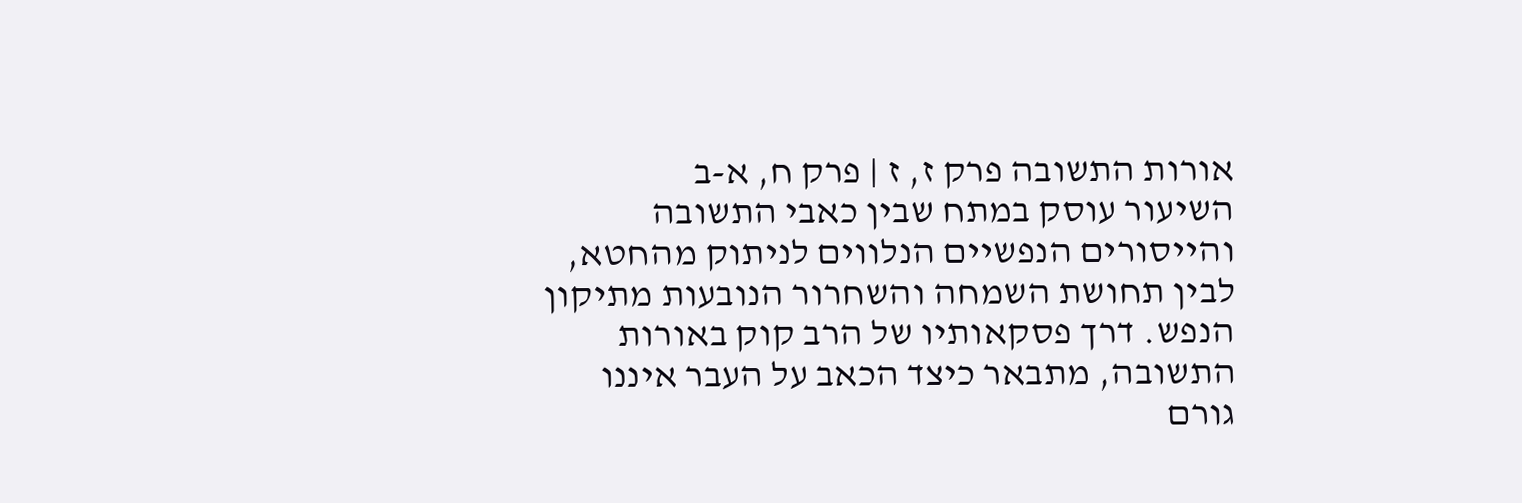אורות התשובה פרק ז, ז | פרק ח, א-ב
השיעור עוסק במתח שבין כאבי התשובה והייסורים הנפשיים הנלווים לניתוק מהחטא, לבין תחושת השמחה והשחרור הנובעות מתיקון הנפש. דרך פסקאותיו של הרב קוק באורות התשובה, מתבאר כיצד הכאב על העבר איננו גורם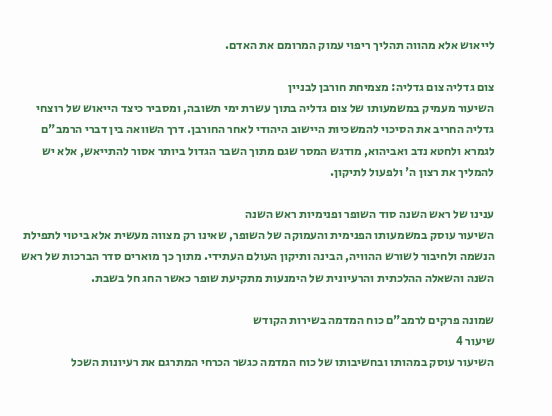לייאוש אלא מהווה תהליך ריפוי עמוק המרומם את האדם.

צום גדליה צום גדליה: מצמיחת חורבן לבניין
השיעור מעמיק במשמעותו של צום גדליה בתוך עשרת ימי תשובה, ומסביר כיצד הייאוש של רוצחי גדליה החריב את הסיכוי להמשכיות היישוב היהודי לאחר החורבן. דרך השוואה בין דברי הרמב"ם לגמרא ולחטא נדב ואביהוא, מודגש המסר שגם מתוך השבר הגדול ביותר אסור להתייאש, אלא יש להמליך את רצון ה' ולפעול לתיקון.

ענינו של ראש השנה סוד השופר ופנימיות ראש השנה
השיעור עוסק במשמעותו הפנימית והעמוקה של השופר, שאינו רק מצווה מעשית אלא ביטוי לתפילת הנשמה ולחיבור לשורש ההוויה, הבינה ותיקון העולם העתידי. מתוך כך מוארים סדר הברכות של ראש השנה והשאלה ההלכתית והרעיונית של הימנעות מתקיעת שופר כאשר החג חל בשבת.

שמונה פרקים לרמב"ם כוח המדמה בשירות הקודש
שיעור 4
השיעור עוסק במהותו ובחשיבותו של כוח המדמה כגשר הכרחי המתרגם את רעיונות השכל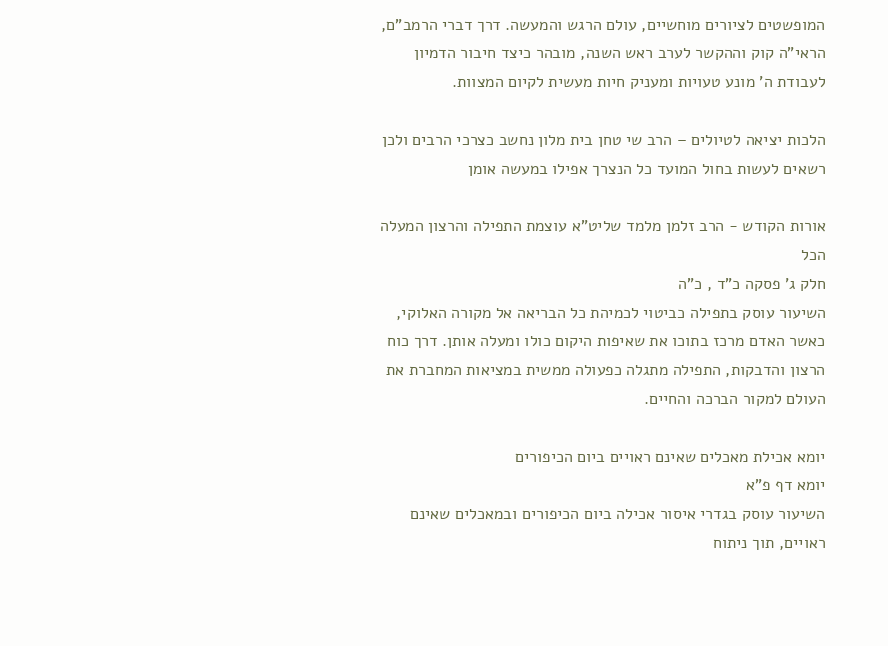המופשטים לציורים מוחשיים, עולם הרגש והמעשה. דרך דברי הרמב"ם, הראי"ה קוק וההקשר לערב ראש השנה, מובהר כיצד חיבור הדמיון לעבודת ה' מונע טעויות ומעניק חיות מעשית לקיום המצוות.

הלכות יציאה לטיולים – הרב שי טחן בית מלון נחשב כצרכי הרבים ולכן רשאים לעשות בחול המועד כל הנצרך אפילו במעשה אומן

אורות הקודש - הרב זלמן מלמד שליט"א עוצמת התפילה והרצון המעלה הכל
חלק ג' פסקה כ"ד , כ"ה
השיעור עוסק בתפילה כביטוי לכמיהת כל הבריאה אל מקורה האלוקי, כאשר האדם מרכז בתוכו את שאיפות היקום כולו ומעלה אותן. דרך כוח הרצון והדבקות, התפילה מתגלה כפעולה ממשית במציאות המחברת את העולם למקור הברכה והחיים.

יומא אכילת מאכלים שאינם ראויים ביום הכיפורים
יומא דף פ"א
השיעור עוסק בגדרי איסור אכילה ביום הכיפורים ובמאכלים שאינם ראויים, תוך ניתוח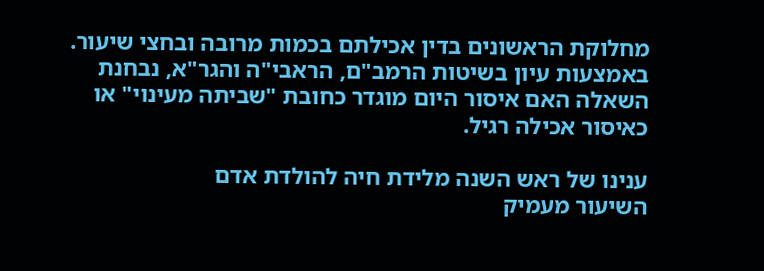מחלוקת הראשונים בדין אכילתם בכמות מרובה ובחצי שיעור. באמצעות עיון בשיטות הרמב"ם, הראבי"ה והגר"א, נבחנת השאלה האם איסור היום מוגדר כחובת "שביתה מעינוי" או כאיסור אכילה רגיל.

ענינו של ראש השנה מלידת חיה להולדת אדם
השיעור מעמיק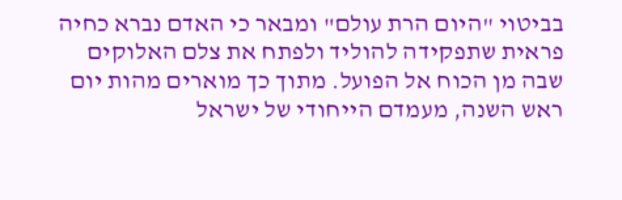בביטוי "היום הרת עולם" ומבאר כי האדם נברא כחיה פראית שתפקידה להוליד ולפתח את צלם האלוקים שבה מן הכוח אל הפועל. מתוך כך מוארים מהות יום ראש השנה, מעמדם הייחודי של ישראל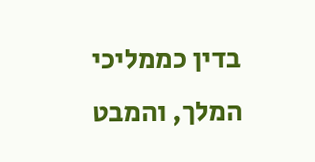בדין כממליכי המלך, והמבט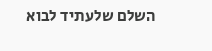השלם שלעתיד לבוא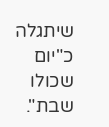שיתגלה כ"יום שכולו שבת".